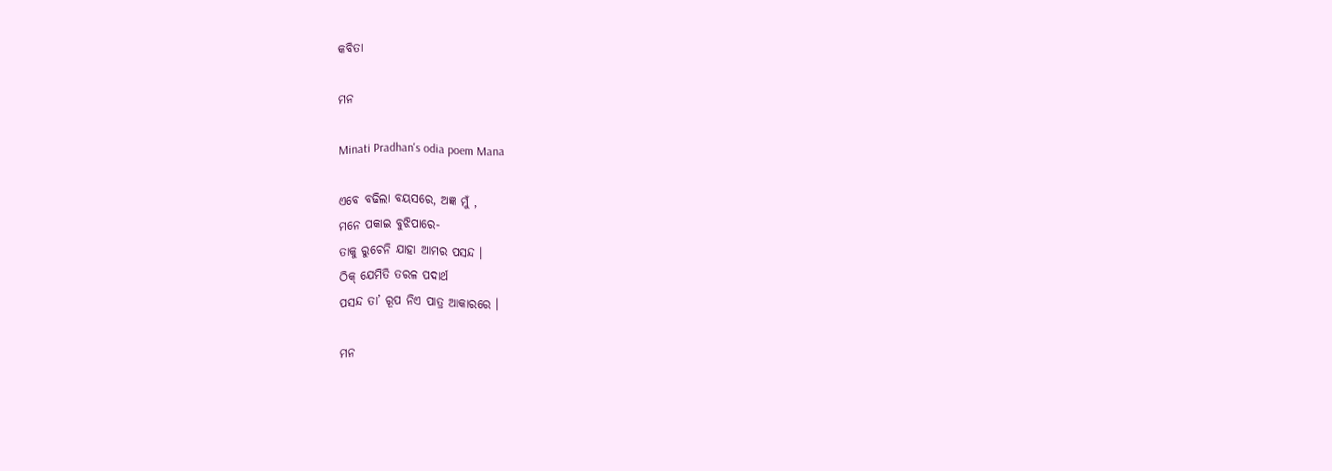କବିତା

ମନ

Minati Pradhan's odia poem Mana

ଏବେ ବଢିଲା ବୟସରେ, ଅଜ୍ଞ ମୁଁ ,
ମନେ ପକାଇ ବୁଝିପାରେ-
ତାକୁ ରୁଚେନି ଯାହା ଆମର ପସନ୍ଦ ।
ଠିକ୍‌ ଯେମିତି ତରଳ ପଦାର୍ଥ
ପସନ୍ଦ ତା’ ରୂପ ନିଏ ପାତ୍ର ଆକାରରେ ।

ମନ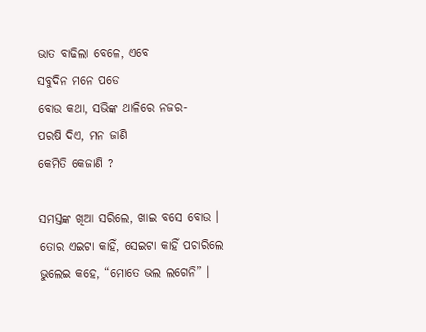ଭାତ ବାଢିଲା ବେଳେ, ଏବେ
ସବୁଦିନ ମନେ ପଡେ
ବୋଉ କଥା, ସଭିଙ୍କ ଥାଳିରେ ନଜର-
ପରଷି ଦିଏ, ମନ ଜାଣି
କେମିତି କେଜାଣି ?

ସମସ୍ତଙ୍କ ଖିଆ ସରିଲେ, ଖାଇ ବସେ ବୋଉ ।
ତୋର ଏଇଟା କାହିଁ, ସେଇଟା କାହିଁ ପଚାରିଲେ
ଭୁଲେଇ କହେ, “ମୋତେ ଭଲ ଲଗେନି” ।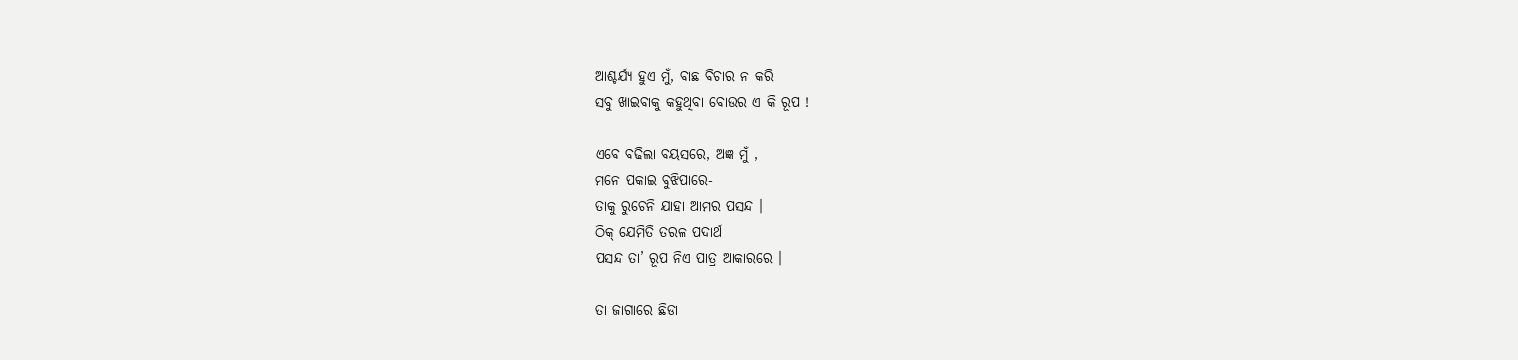ଆଶ୍ଚର୍ଯ୍ୟ ହୁଏ ମୁଁ, ବାଛ ବିଚାର ନ କରି
ସବୁ ଖାଇବାକୁ କହୁଥିବା ବୋଉର ଏ କି ରୂପ !

ଏବେ ବଢିଲା ବୟସରେ, ଅଜ୍ଞ ମୁଁ ,
ମନେ ପକାଇ ବୁଝିପାରେ-
ତାକୁ ରୁଚେନି ଯାହା ଆମର ପସନ୍ଦ ।
ଠିକ୍‌ ଯେମିତି ତରଳ ପଦାର୍ଥ
ପସନ୍ଦ ତା’ ରୂପ ନିଏ ପାତ୍ର ଆକାରରେ ।

ତା ଜାଗାରେ ଛିଡା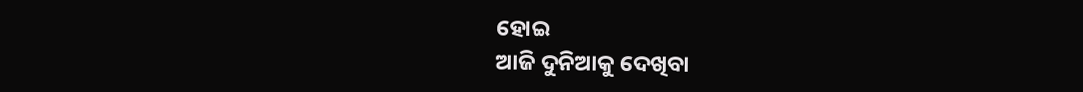ହୋଇ
ଆଜି ଦୁନିଆକୁ ଦେଖିବା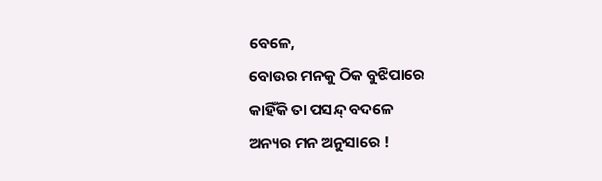ବେଳେ,
ବୋଉର ମନକୁ ଠିକ ବୁଝିପାରେ
କାହିଁକି ତା ପସନ୍ଦ୍‌ ବଦଳେ
ଅନ୍ୟର ମନ ଅନୁସାରେ !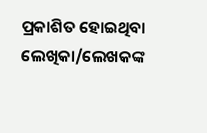ପ୍ରକାଶିତ ହୋଇଥିବା ଲେଖିକା/ଲେଖକଙ୍କ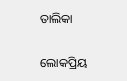ତାଲିକା

ଲୋକପ୍ରିୟ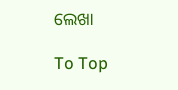ଲେଖା

To Top